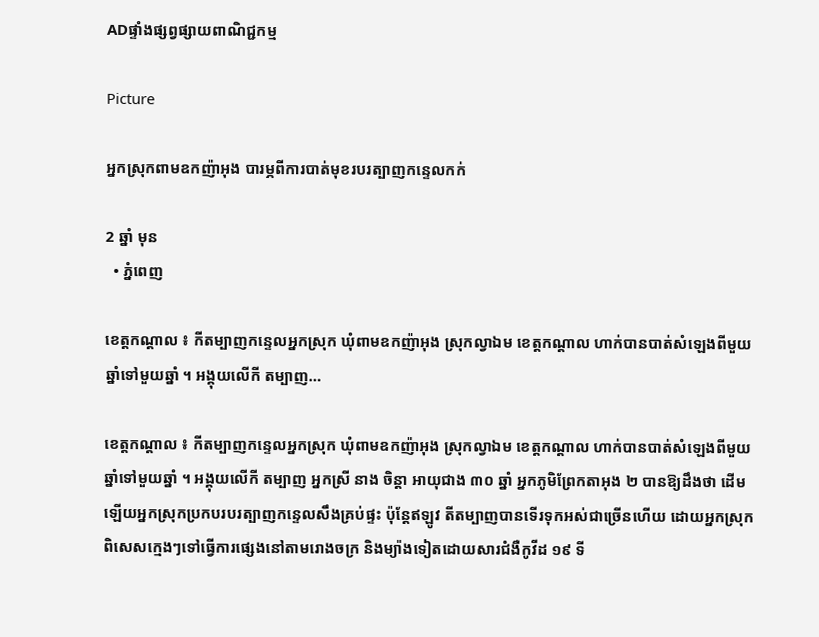ADផ្ទាំងផ្សព្វផ្សាយពាណិជ្ជកម្ម

Picture

អ្នកស្រុកពាមឧកញ៉ាអុង បារម្ភពីការបាត់មុខរបរត្បាញកន្ទេលកក់

2 ឆ្នាំ មុន
  • ភ្នំពេញ

ខេត្តកណ្ដាល ៖ កីតម្បាញកន្ទេលអ្នកស្រុក ឃុំពាមឧកញ៉ាអុង ស្រុកល្វាឯម ខេត្តកណ្តាល ហាក់បានបាត់សំឡេងពីមួយឆ្នាំទៅមួយឆ្នាំ ។ អង្គុយលើកី តម្បាញ…

ខេត្តកណ្ដាល ៖ កីតម្បាញកន្ទេលអ្នកស្រុក ឃុំពាមឧកញ៉ាអុង ស្រុកល្វាឯម ខេត្តកណ្តាល ហាក់បានបាត់សំឡេងពីមួយឆ្នាំទៅមួយឆ្នាំ ។ អង្គុយលើកី តម្បាញ អ្នកស្រី នាង ចិន្តា អាយុជាង ៣០ ឆ្នាំ អ្នកភូមិព្រែកតាអុង ២ បានឱ្យដឹងថា ដើមឡើយអ្នកស្រុកប្រកបរបរត្បាញកន្ទេលសឹងគ្រប់ផ្ទះ ប៉ុន្តែឥឡូវ តីតម្បាញបានទើរទុកអស់ជាច្រើនហើយ ដោយអ្នកស្រុកពិសេសក្មេងៗទៅធ្វើការផ្សេងនៅតាមរោងចក្រ និងម្យ៉ាងទៀតដោយសារជំងឺកូវីដ ១៩ ទី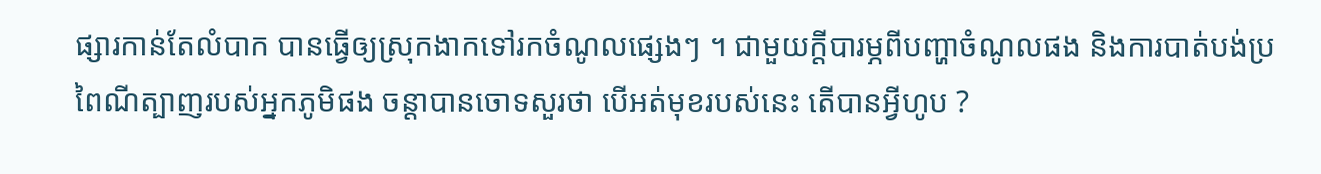ផ្សារកាន់តែលំបាក បានធ្វើឲ្យស្រុកងាកទៅរកចំណូលផ្សេងៗ ។ ជាមួយក្តីបារម្ភពីបញ្ហាចំណូលផង និងការបាត់បង់ប្រពៃណីត្បាញរបស់អ្នកភូមិផង ចន្តាបានចោទសួរថា បើអត់មុខរបស់នេះ តើបានអ្វីហូប ?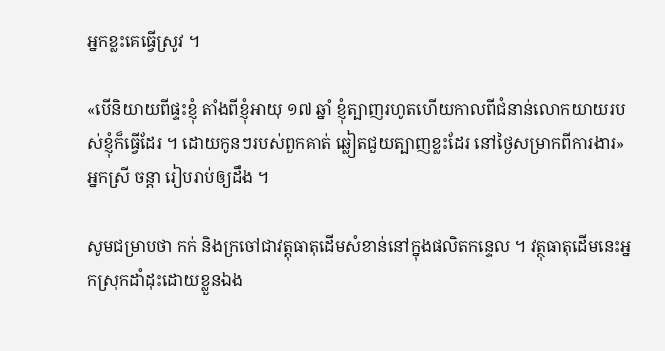អ្នកខ្លះគេធ្វើស្រូវ ។

«បើនិយាយពីផ្ទះខ្ញុំ តាំងពីខ្ញុំអាយុ ១៧ ឆ្នាំ ខ្ញុំត្បាញរហូតហើយកាលពីជំនាន់លោកយាយរបស់ខ្ញុំក៏ធ្វើដែរ ។ ដោយកូនៗរបស់ពួកគាត់ ឆ្លៀតជួយត្បាញខ្លះដែរ នៅថ្ងៃសម្រាកពីការងារ» អ្នកស្រី ចន្តា រៀបរាប់ឲ្យដឹង ។

សូមជម្រាបថា កក់ និងក្រចៅជាវត្តុធាតុដើមសំខាន់នៅក្នុងផលិតកន្ទេល ។ វត្ថុធាតុដើមនេះអ្នកស្រុកដាំដុះដោយខ្លួនឯង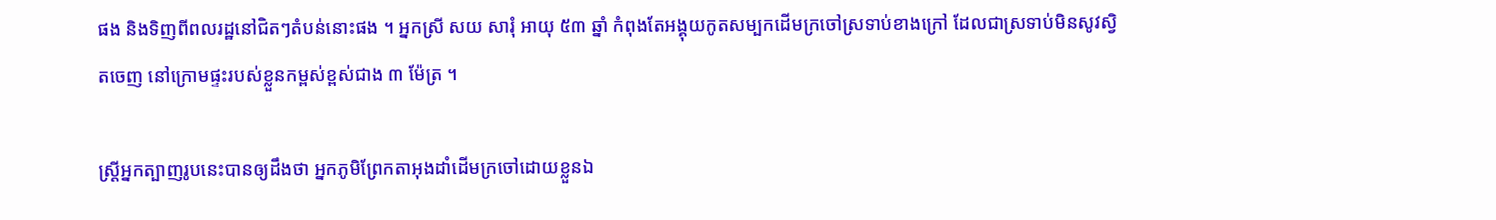ផង និងទិញពីពលរដ្ឋនៅជិតៗតំបន់នោះផង ។ អ្នកស្រី សយ សារុំ អាយុ ៥៣ ឆ្នាំ កំពុងតែអង្គុយកូតសម្បកដើមក្រចៅស្រទាប់ខាងក្រៅ ដែលជាស្រទាប់មិនសូវស្វិតចេញ នៅក្រោមផ្ទះរបស់ខ្លួនកម្ពស់ខ្ពស់ជាង ៣ ម៉ែត្រ ។

ស្រ្តីអ្នកត្បាញរូបនេះបានឲ្យដឹងថា អ្នកភូមិព្រែកតាអុងដាំដើមក្រចៅដោយខ្លួនឯ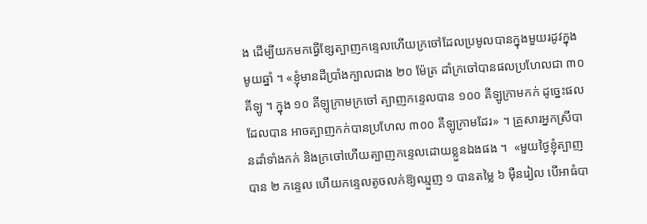ង ដើម្បីយកមកធ្វើខ្សែត្បាញកន្ទេលហើយក្រចៅដែលប្រមូលបានក្នុងមួយរដូវក្នុងមូយឆ្នាំ ។ «ខ្ញុំមានដីប្រាំងក្បាលជាង ២០ ម៉ែត្រ ដាំក្រចៅបានផលប្រហែលជា ៣០ គីឡូ ។ ក្នុង ១០ គីឡូក្រាមក្រចៅ ត្បាញកន្ទេលបាន ១០០ គីឡូក្រាមកក់ ដូច្នេះផលដែលបាន អាចត្បាញកក់បានប្រហែល ៣០០ គីឡូក្រាមដែរ» ។ គ្រួសារអ្នកស្រីបានដាំទាំងកក់ និងក្រចៅហើយត្បាញកន្ទេលដោយខ្លួនឯងផង ។  «មួយថ្ងៃខ្ញុំត្បាញបាន ២ កន្ទេល ហើយកន្ទេលតូចលក់ឱ្យឈ្មួញ ១ បានតម្លៃ ៦ ម៉ឺនរៀល បើអាធំបា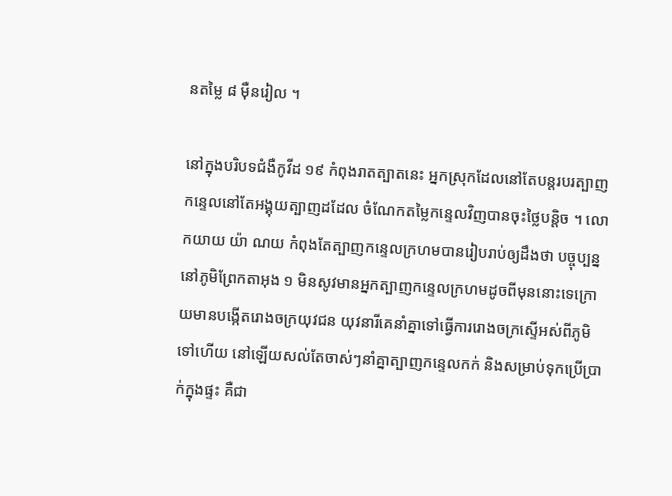នតម្លៃ ៨ ម៉ឺនរៀល ។

នៅក្នុងបរិបទជំងឺកូវីដ ១៩ កំពុងរាតត្បាតនេះ អ្នកស្រុកដែលនៅតែបន្តរបរត្បាញកន្ទេលនៅតែអង្គុយត្បាញដដែល ចំណែកតម្លៃកន្ទេលវិញបានចុះថ្លៃបន្តិច ។ លោកយាយ យ៉ា ណយ កំពុងតែត្បាញកន្ទេលក្រហមបានរៀបរាប់ឲ្យដឹងថា បច្ចុប្បន្ននៅភូមិព្រែកតាអុង ១ មិនសូវមានអ្នកត្បាញកន្ទេលក្រហមដូចពីមុននោះទេក្រោយមានបង្កើតរោងចក្រយុវជន យុវនារីគេនាំគ្នាទៅធ្វើការរោងចក្រស្ទើអស់ពីភូមិទៅហើយ នៅឡើយសល់តែចាស់ៗនាំគ្នាត្បាញកន្ទេលកក់ និងសម្រាប់ទុកប្រើប្រាក់ក្នុងផ្ទះ គឺជា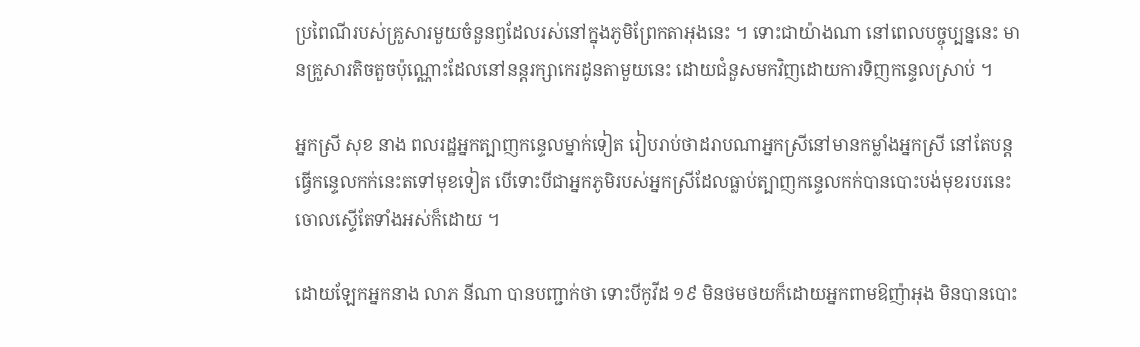ប្រពៃណីរបស់គ្រួសារមួយចំនួនឭដែលរស់នៅក្នុងភូមិព្រែកតាអុងនេះ ។ ទោះជាយ៉ាងណា នៅពេលបច្ចុប្បន្ននេះ មានគ្រួសារតិចតួចប៉ុណ្ណោះដែលនៅនន្តរក្សាកេរដូនតាមួយនេះ ដោយជំនួសមកវិញដោយការទិញកន្ទេលស្រាប់ ។

អ្នកស្រី សុខ នាង ពលរដ្ឋអ្នកត្បាញកន្ទេលម្នាក់ទៀត រៀបរាប់ថាដរាបណាអ្នកស្រីនៅមានកម្លាំងអ្នកស្រី នៅតែបន្តធ្វើកន្ទេលកក់នេះតទៅមុខទៀត បើទោះបីជាអ្នកភូមិរបស់អ្នកស្រីដែលធ្លាប់ត្បាញកន្ទេលកក់បានបោះបង់មុខរបរនេះចោលស្ទើតែទាំងអស់ក៏ដោយ ។

ដោយឡែកអ្នកនាង លាភ នីណា បានបញ្ជាក់ថា ទោះបីកូវីដ ១៩ មិនថមថយក៏ដោយអ្នកពាមឱញ៉ាអុង មិនបានបោះ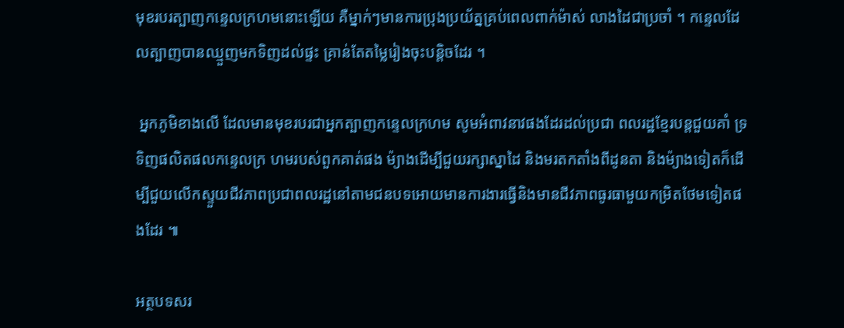មុខរបរត្បាញកន្ទេលក្រហមនោះឡើយ គឺម្នាក់ៗមានការប្រុងប្រយ័ត្នគ្រប់ពេលពាក់ម៉ាស់ លាងដៃជាប្រចាំ ។ កន្ទេលដែលត្បាញបានឈ្មួញមកទិញដល់ផ្ទះ គ្រាន់តែតម្លៃរៀងចុះបន្តិចដែរ ។

 អ្នកភូមិខាងលើ ដែលមានមុខរបរជាអ្នកត្បាញកន្ទេលក្រហម សូមអំពាវនាវផងដែរដល់ប្រជា ពលរដ្ឋខ្មែរបន្តជួយគាំ ទ្រទិញផលិតផលកន្ទេលក្រ ហមរបស់ពួកគាត់ផង ម៉្យាងដើម្បីជួយរក្សាស្នាដៃ និងមរតកតាំងពីដូនតា និងម៉្យាងទៀតក៏ដើម្បីជួយលើកស្ទួយជីវភាពប្រជាពលរដ្ឋនៅតាមជនបទអោយមានការងារធ្វើនិងមានជីវភាពធូរធាមួយកម្រិតថែមទៀតផងដែរ ៕

អត្ថបទសរ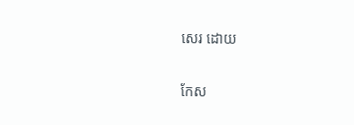សេរ ដោយ

កែស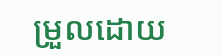ម្រួលដោយ